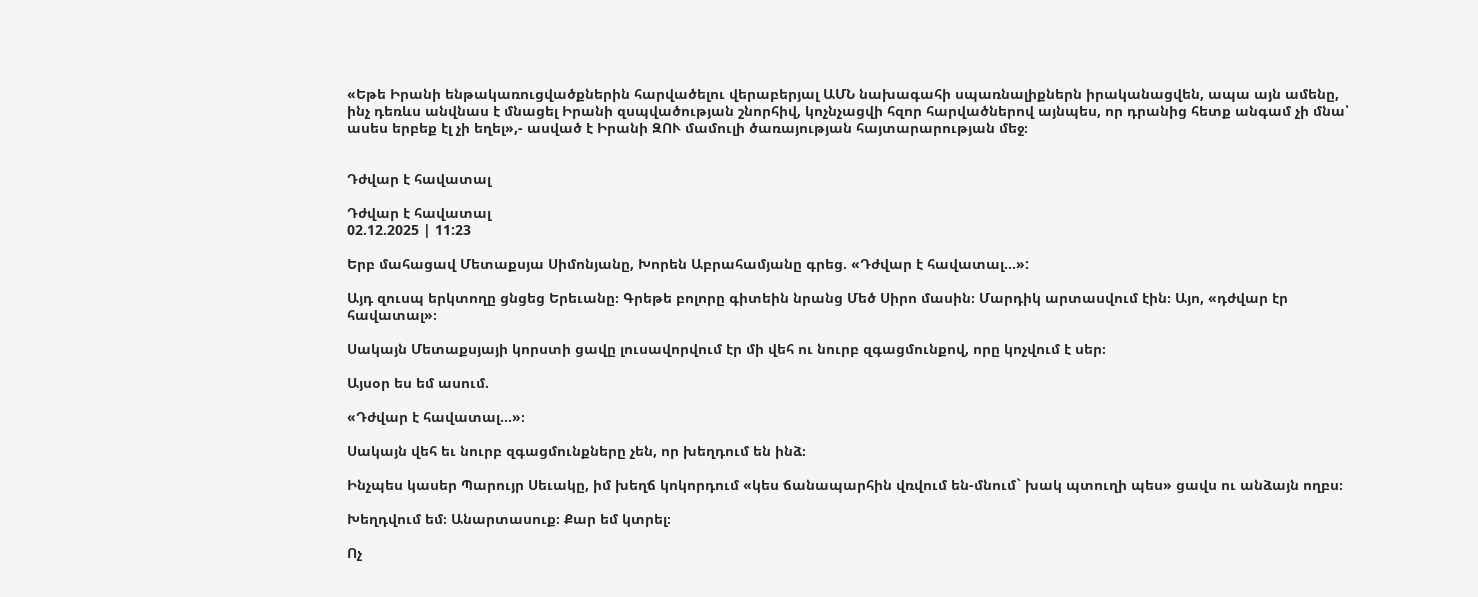«Եթե Իրանի ենթակառուցվածքներին հարվածելու վերաբերյալ ԱՄՆ նախագահի սպառնալիքներն իրականացվեն, ապա այն ամենը, ինչ դեռևս անվնաս է մնացել Իրանի զսպվածության շնորհիվ, կոչնչացվի հզոր հարվածներով այնպես, որ դրանից հետք անգամ չի մնա՝ ասես երբեք էլ չի եղել»,- ասված է Իրանի ԶՈՒ մամուլի ծառայության հայտարարության մեջ։


Դժվար է հավատալ

Դժվար է հավատալ
02.12.2025 | 11:23

Երբ մահացավ Մետաքսյա Սիմոնյանը, Խորեն Աբրահամյանը գրեց. «Դժվար է հավատալ...»:

Այդ զուսպ երկտողը ցնցեց Երեւանը։ Գրեթե բոլորը գիտեին նրանց Մեծ Սիրո մասին։ Մարդիկ արտասվում էին։ Այո, «դժվար էր հավատալ»։

Սակայն Մետաքսյայի կորստի ցավը լուսավորվում էր մի վեհ ու նուրբ զգացմունքով, որը կոչվում է սեր։

Այսօր ես եմ ասում.

«Դժվար է հավատալ...»։

Սակայն վեհ եւ նուրբ զգացմունքները չեն, որ խեղդում են ինձ։

Ինչպես կասեր Պարույր Սեւակը, իմ խեղճ կոկորդում «կես ճանապարհին վռվում են-մնում` խակ պտուղի պես» ցավս ու անձայն ողբս։

Խեղդվում եմ։ Անարտասուք։ Քար եմ կտրել։

Ոչ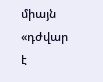միայն «դժվար է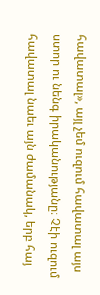հավատալ», այլ չեմ ուզում հավատալ այս ստոր ու նենգ իրականությանը։ Չէի ուզում հավատալ նաեւ այն ժամանակ, երբ հայ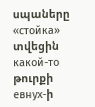սպաները «стойка» տվեցին какой-то թուրքի евнух-ի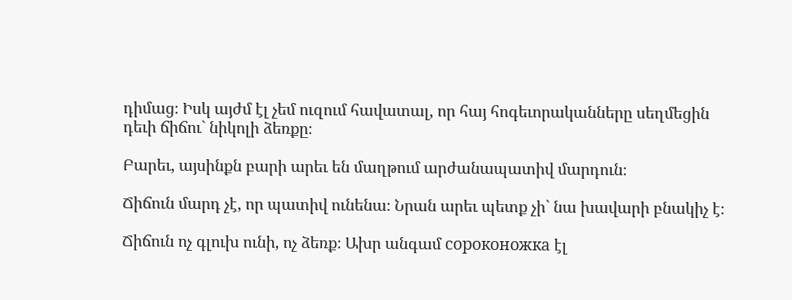դիմաց։ Իսկ այժմ էլ չեմ ուզում հավատալ, որ հայ հոգեւորականները սեղմեցին դեւի ճիճու` նիկոլի ձեռքը։

Բարեւ, այսինքն բարի արեւ են մաղթում արժանապատիվ մարդուն։

Ճիճուն մարդ չէ, որ պատիվ ունենա։ Նրան արեւ պետք չի` նա խավարի բնակիչ է։

Ճիճուն ոչ գլուխ ունի, ոչ ձեռք։ Ախր անգամ сороконожка էլ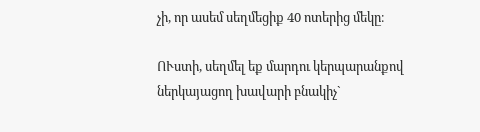չի, որ ասեմ սեղմեցիք 40 ոտերից մեկը։

ՈՒստի, սեղմել եք մարդու կերպարանքով ներկայացող խավարի բնակիչ`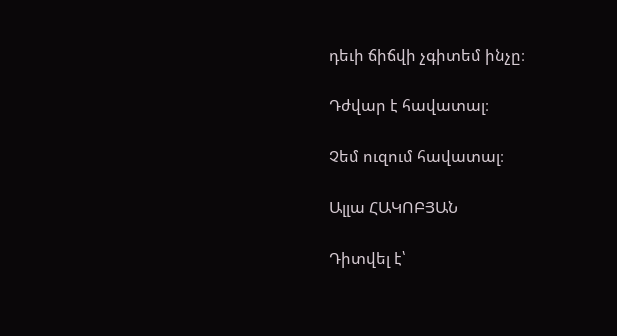դեւի ճիճվի չգիտեմ ինչը։

Դժվար է հավատալ։

Չեմ ուզում հավատալ։

Ալլա ՀԱԿՈԲՅԱՆ

Դիտվել է՝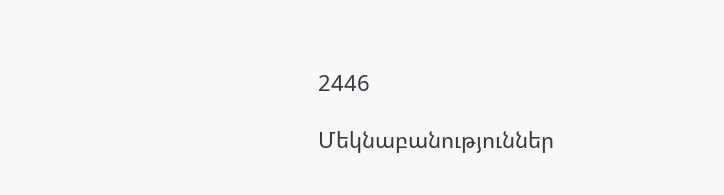2446

Մեկնաբանություններ